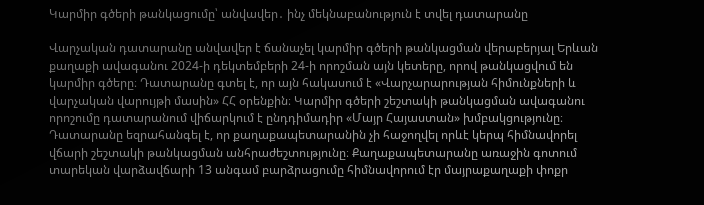Կարմիր գծերի թանկացումը՝ անվավեր․ ինչ մեկնաբանություն է տվել դատարանը

Վարչական դատարանը անվավեր է ճանաչել կարմիր գծերի թանկացման վերաբերյալ Երևան քաղաքի ավագանու 2024-ի դեկտեմբերի 24-ի որոշման այն կետերը, որով թանկացվում են կարմիր գծերը։ Դատարանը գտել է, որ այն հակասում է «Վարչարարության հիմունքների և վարչական վարույթի մասին» ՀՀ օրենքին։ Կարմիր գծերի շեշտակի թանկացման ավագանու որոշումը դատարանում վիճարկում է ընդդիմադիր «Մայր Հայաստան» խմբակցությունը։
Դատարանը եզրահանգել է, որ քաղաքապետարանին չի հաջողվել որևէ կերպ հիմնավորել վճարի շեշտակի թանկացման անհրաժեշտությունը։ Քաղաքապետարանը առաջին գոտում տարեկան վարձավճարի 13 անգամ բարձրացումը հիմնավորում էր մայրաքաղաքի փոքր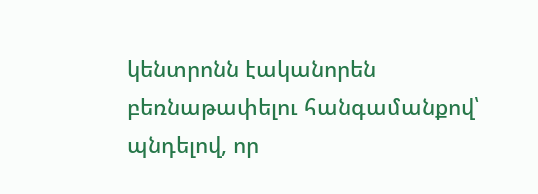կենտրոնն էականորեն բեռնաթափելու հանգամանքով՝ պնդելով, որ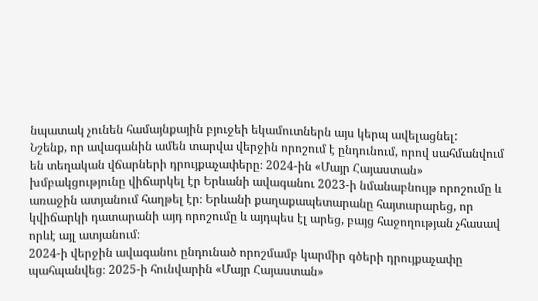նպատակ չունեն համայնքային բյուջեի եկամուտներն այս կերպ ավելացնել:
Նշենք, որ ավագանին ամեն տարվա վերջին որոշում է ընդունում, որով սահմանվում են տեղական վճարների դրույքաչափերը։ 2024-ին «Մայր Հայաստան» խմբակցությունը վիճարկել էր Երևանի ավագանու 2023-ի նմանաբնույթ որոշումը և առաջին ատյանում հաղթել էր։ Երևանի քաղաքապետարանը հայտարարեց, որ կվիճարկի դատարանի այդ որոշումը և այդպես էլ արեց, բայց հաջողության չհասավ որևէ այլ ատյանում։
2024-ի վերջին ավագանու ընդունած որոշմամբ կարմիր գծերի դրույքաչափը պահպանվեց։ 2025-ի հունվարին «Մայր Հայաստան»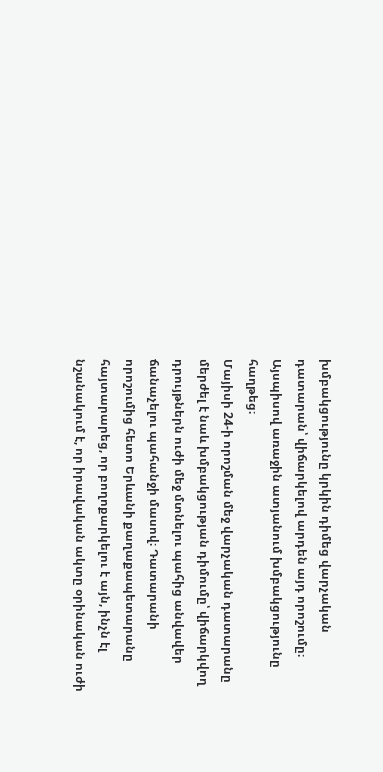խմբակցությունը կրկին դիմեց վարչական դատարան՝ վիճարկելով արդեն այդ որոշումը։ Այսպիսով առաջին ատյանում խմբակցությունը հաղթեց։
Մայիսի 24-ի որոշման մեջ վարչական դատարանը մերժել է նաև խմբակցության դիմումը՝ վիճարկվող դրույթներն ուժի մեջ մտնելու պահից անվավեր ճանաչելու պահանջի մասով։ Դատարանի որոշումից հետո Երևանի քաղաքապետարանը հայտարարեց, որ բողոքարկելու է այն, ինչն էլ նշանակում է, որ իրավական ակտը օրինական ուժի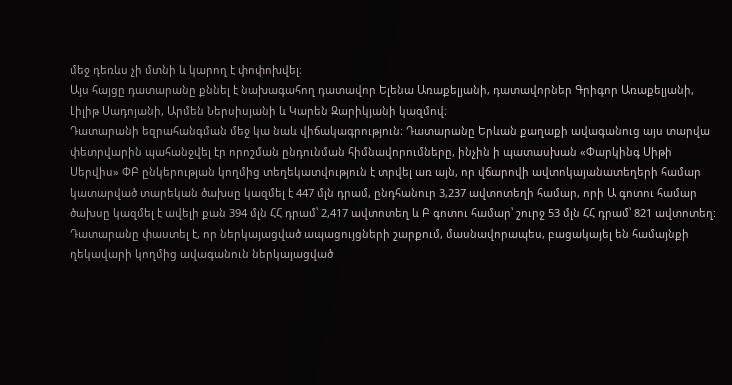մեջ դեռևս չի մտնի և կարող է փոփոխվել։
Այս հայցը դատարանը քննել է նախագահող դատավոր Ելենա Առաքելյանի, դատավորներ Գրիգոր Առաքելյանի, Լիլիթ Սադոյանի, Արմեն Ներսիսյանի և Կարեն Զարիկյանի կազմով։
Դատարանի եզրահանգման մեջ կա նաև վիճակագրություն։ Դատարանը Երևան քաղաքի ավագանուց այս տարվա փետրվարին պահանջվել էր որոշման ընդունման հիմնավորումները, ինչին ի պատասխան «Փարկինգ Սիթի Սերվիս» ՓԲ ընկերության կողմից տեղեկատվություն է տրվել առ այն, որ վճարովի ավտոկայանատեղերի համար կատարված տարեկան ծախսը կազմել է 447 մլն դրամ, ընդհանուր 3,237 ավտոտեղի համար, որի Ա գոտու համար ծախսը կազմել է ավելի քան 394 մլն ՀՀ դրամ՝ 2,417 ավտոտեղ և Բ գոտու համար՝ շուրջ 53 մլն ՀՀ դրամ՝ 821 ավտոտեղ:
Դատարանը փաստել է, որ ներկայացված ապացույցների շարքում, մասնավորապես, բացակայել են համայնքի ղեկավարի կողմից ավագանուն ներկայացված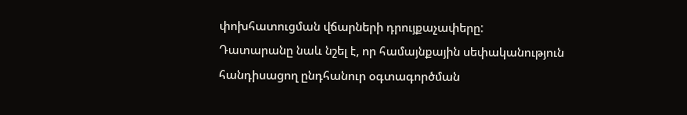փոխհատուցման վճարների դրույքաչափերը:
Դատարանը նաև նշել է, որ համայնքային սեփականություն հանդիսացող ընդհանուր օգտագործման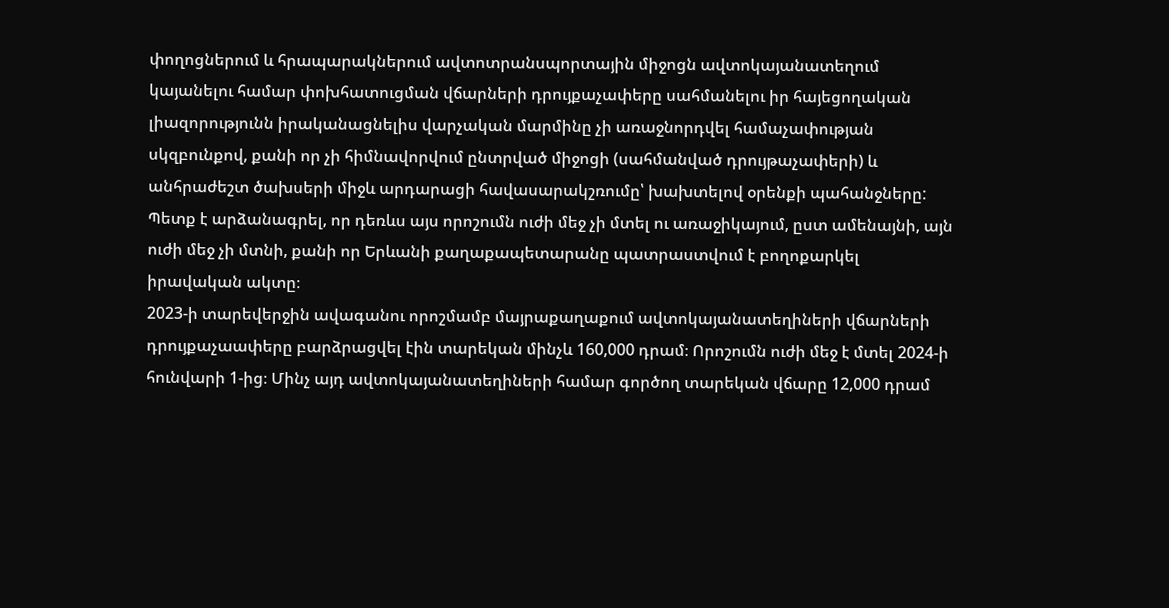փողոցներում և հրապարակներում ավտոտրանսպորտային միջոցն ավտոկայանատեղում կայանելու համար փոխհատուցման վճարների դրույքաչափերը սահմանելու իր հայեցողական լիազորությունն իրականացնելիս վարչական մարմինը չի առաջնորդվել համաչափության սկզբունքով, քանի որ չի հիմնավորվում ընտրված միջոցի (սահմանված դրույթաչափերի) և անհրաժեշտ ծախսերի միջև արդարացի հավասարակշռումը՝ խախտելով օրենքի պահանջները:
Պետք է արձանագրել, որ դեռևս այս որոշումն ուժի մեջ չի մտել ու առաջիկայում, ըստ ամենայնի, այն ուժի մեջ չի մտնի, քանի որ Երևանի քաղաքապետարանը պատրաստվում է բողոքարկել իրավական ակտը։
2023-ի տարեվերջին ավագանու որոշմամբ մայրաքաղաքում ավտոկայանատեղիների վճարների դրույքաչաափերը բարձրացվել էին տարեկան մինչև 160,000 դրամ։ Որոշումն ուժի մեջ է մտել 2024-ի հունվարի 1-ից։ Մինչ այդ ավտոկայանատեղիների համար գործող տարեկան վճարը 12,000 դրամ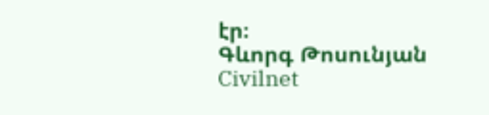էր։
Գևորգ Թոսունյան
Civilnet